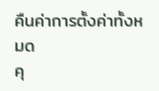คืนค่าการตั้งค่าทั้งหมด
คุ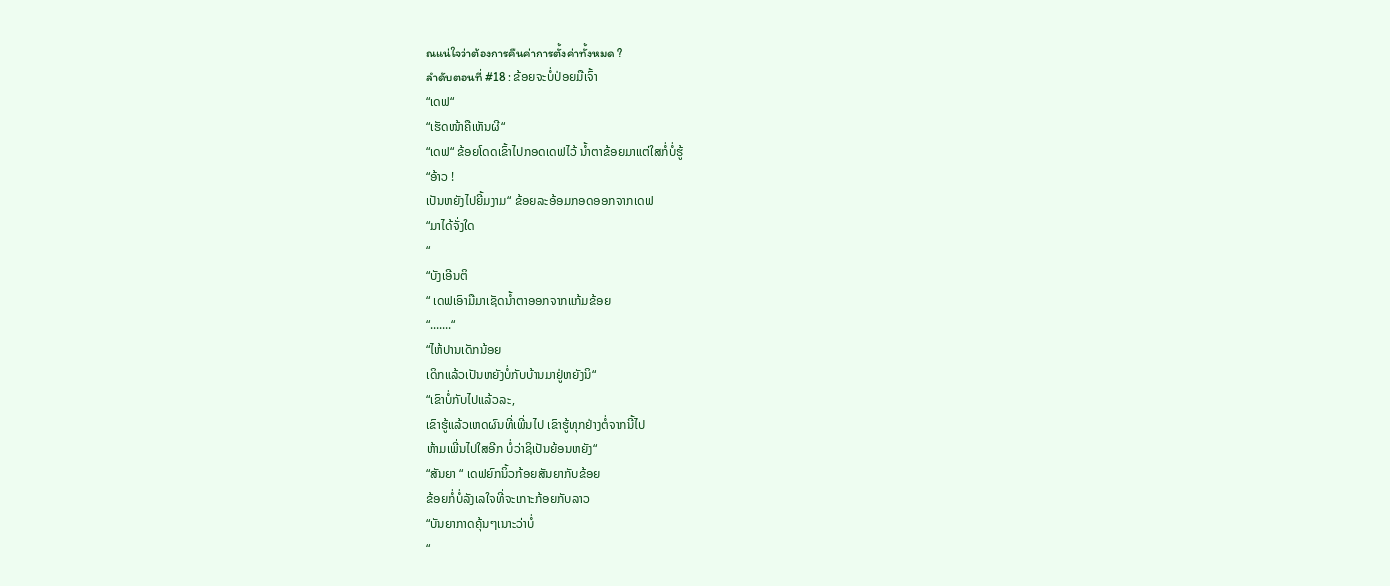ณแน่ใจว่าต้องการคืนค่าการตั้งค่าทั้งหมด ?
ลำดับตอนที่ #18 : ຂ້ອຍຈະບໍ່ປ່ອຍມືເຈົ້າ
“ເດຟ“
“ເຮັດໜ້າຄືເຫັນຜີ“
“ເດຟ“ ຂ້ອຍໂດດເຂົ້າໄປກອດເດຟໄວ້ ນ້ຳຕາຂ້ອຍມາແຕ່ໃສກໍ່ບໍ່ຮູ້
“ອ້າວ !
ເປັນຫຍັງໄປຍີ້ມງາມ“ ຂ້ອຍລະອ້ອມກອດອອກຈາກເດຟ
“ມາໄດ້ຈັ່ງໃດ
“
“ບັງເອີນຕິ
“ ເດຟເອົາມືມາເຊັດນ້ຳຕາອອກຈາກແກ້ມຂ້ອຍ
“.......“
“ໄຫ້ປານເດັກນ້ອຍ
ເດິກແລ້ວເປັນຫຍັງບໍ່ກັບບ້ານມາຢູ່ຫຍັງນິ“
“ເຂົາບໍ່ກັບໄປແລ້ວລະ,
ເຂົາຮູ້ແລ້ວເຫດຜົນທີ່ເພີ່ນໄປ ເຂົາຮູ້ທຸກຢ່າງຕໍ່ຈາກນີ້ໄປ
ຫ້າມເພີ່ນໄປໃສອີກ ບໍ່ວ່າຊິເປັນຍ້ອນຫຍັງ“
“ສັນຍາ “ ເດຟຍົກນິ້ວກ້ອຍສັນຍາກັບຂ້ອຍ
ຂ້ອຍກໍ່ບໍ່ລັງເລໃຈທີ່ຈະເກາະກ້ອຍກັບລາວ
“ບັນຍາກາດຄຸ້ນໆເນາະວ່າບໍ່
“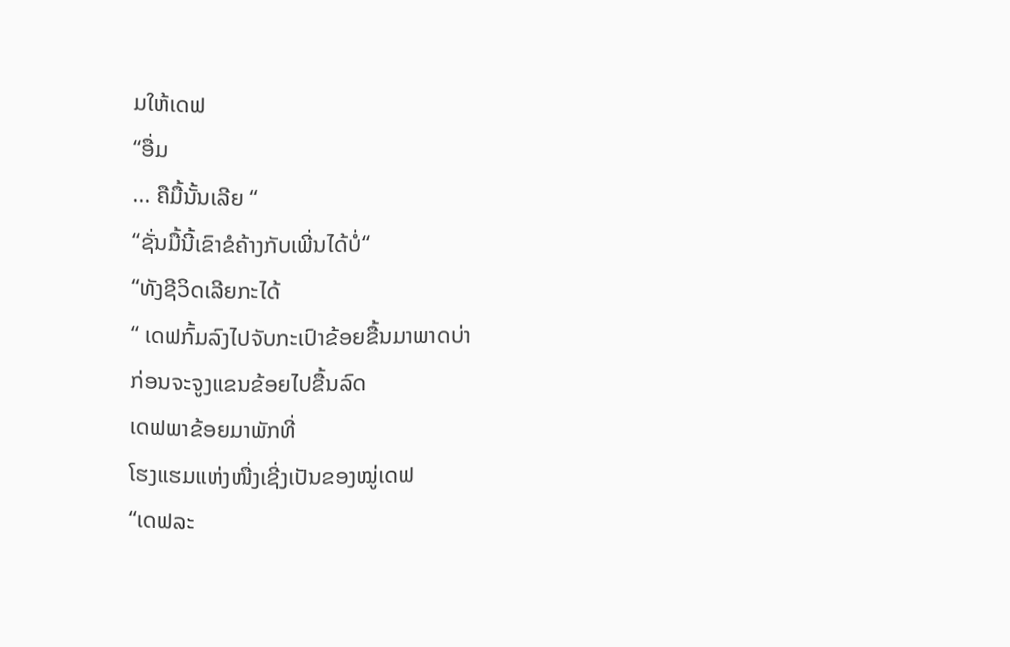ມໃຫ້ເດຟ
“ອື່ມ
... ຄືມື້ນັ້ນເລີຍ “
“ຊັ່ນມື້ນີ້ເຂົາຂໍຄ້າງກັບເພີ່ນໄດ້ບໍ່“
“ທັງຊີວິດເລີຍກະໄດ້
“ ເດຟກົ້ມລົງໄປຈັບກະເປົາຂ້ອຍຂື້ນມາພາດບ່າ
ກ່ອນຈະຈູງແຂນຂ້ອຍໄປຂື້ນລົດ
ເດຟພາຂ້ອຍມາພັກທີ່
ໂຮງແຮມແຫ່ງໜື່ງເຊີ່ງເປັນຂອງໝູ່ເດຟ
“ເດຟລະ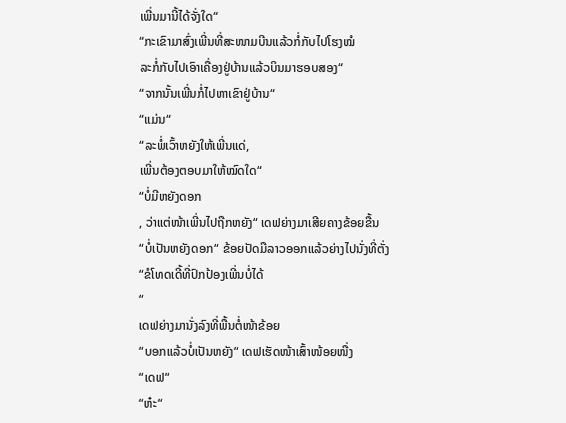ເພີ່ນມານີ້ໄດ້ຈັ່ງໃດ“
“ກະເຂົາມາສົ່ງເພີ່ນທີ່ສະໜາມບີນແລ້ວກໍ່ກັບໄປໂຮງໝໍ
ລະກໍ່ກັບໄປເອົາເຄື່ອງຢູ່ບ້ານແລ້ວບິນມາຮອບສອງ“
“ຈາກນັ້ນເພີ່ນກໍ່ໄປຫາເຂົາຢູ່ບ້ານ“
“ແມ່ນ“
“ລະພໍ່ເວົ້າຫຍັງໃຫ້ເພີ່ນແດ່,
ເພີ່ນຕ້ອງຕອບມາໃຫ້ໝົດໃດ“
“ບໍ່ມີຫຍັງດອກ
, ວ່າແຕ່ໜ້າເພີ່ນໄປຖືກຫຍັງ“ ເດຟຍ່າງມາເສີຍຄາງຂ້ອຍຂື້ນ
“ບໍ່ເປັນຫຍັງດອກ“ ຂ້ອຍປັດມືລາວອອກແລ້ວຍ່າງໄປນັ່ງທີ່ຕັ່ງ
“ຂໍໂທດເດີ້ທີ່ປົກປ້ອງເພີ່ນບໍ່ໄດ້
“
ເດຟຍ່າງມານັ່ງລົງທີ່ພື້ນຕໍ່ໜ້າຂ້ອຍ
“ບອກແລ້ວບໍ່ເປັນຫຍັງ“ ເດຟເຮັດໜ້າເສົ້າໜ້ອຍໜື່ງ
“ເດຟ“
“ຫ໋ະ“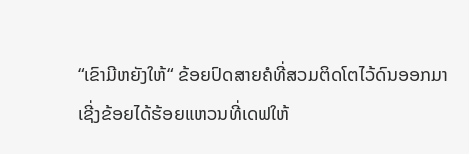“ເຂົາມີຫຍັງໃຫ້“ ຂ້ອຍປົດສາຍຄໍທີ່ສວມຕິດໂຕໄວ້ດົນອອກມາ
ເຊີ່ງຂ້ອຍໄດ້ຮ້ອຍແຫວນທີ່ເດຟໃຫ້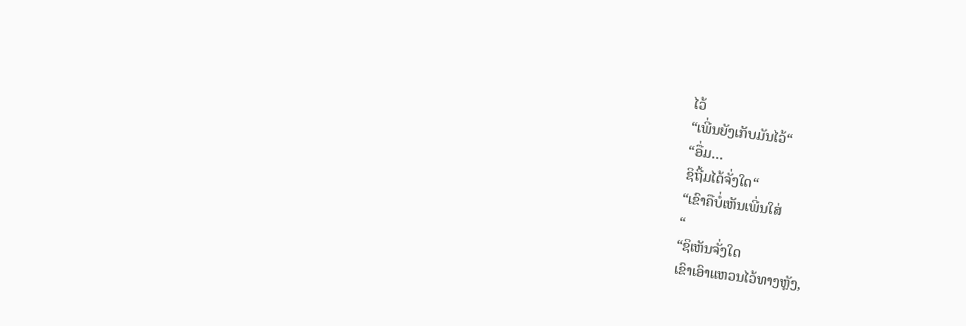ໄວ້
“ເພີ່ນຍັງເກັບມັນໄວ້“
“ອື່ມ...
ຊິຖີ້ມໄດ້ຈັ່ງໃດ“
“ເຂົາຄືບໍ່ເຫັນເພີ່ນໃສ່
“
“ຊິເຫັນຈັ່ງໃດ
ເຂົາເອົາແຫວນໄວ້ທາງຫຼັງ,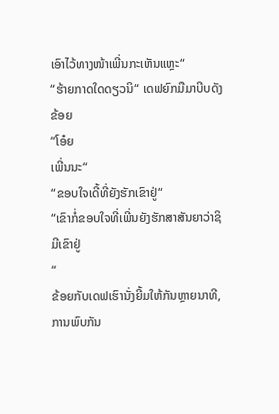ເອົາໄວ້ທາງໜ້າເພີ່ນກະເຫັນແຫຼະ“
“ຮ້າຍກາດໃດດຽວນິ“ ເດຟຍົກມືມາບີບດັງຂ້ອຍ
“ໂອ໋ຍ
ເພີ່ນນະ“
“ຂອບໃຈເດີ້ທີ່ຍັງຮັກເຂົາຢູ່“
“ເຂົາກໍ່ຂອບໃຈທີ່ເພີ່ນຍັງຮັກສາສັນຍາວ່າຊິມີເຂົາຢູ່
“
ຂ້ອຍກັບເດຟເຮົານັ່ງຍີ້ມໃຫ້ກັນຫຼາຍນາທີ,
ການພົບກັນ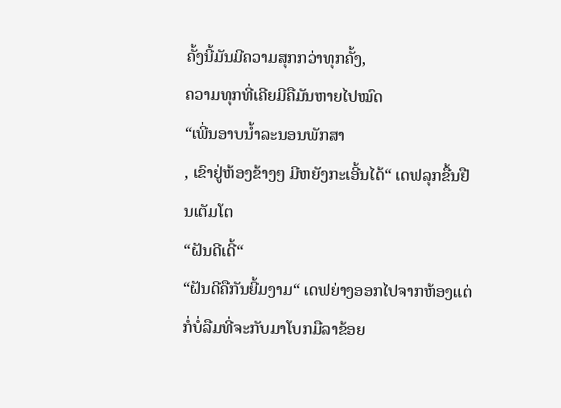ຄັ້ງນີ້ມັນມີຄວາມສຸກກວ່າທຸກຄັ້ງ,
ຄວາມທຸກທີ່ເຄີຍມີຄືມັນຫາຍໄປໝົດ
“ເພີ່ນອາບນ້ຳລະນອນພັກສາ
, ເຂົາຢູ່ຫ້ອງຂ້າງໆ ມີຫຍັງກະເອີ້ນໄດ້“ ເດຟລຸກຂື້ນຢືນເຕັມໂຕ
“ຝັນດີເດີ້“
“ຝັນດີຄືກັນຍີ້ມງາມ“ ເດຟຍ່າງອອກໄປຈາກຫ້ອງແຕ່ກໍ່ບໍ່ລືມທີ່ຈະກັບມາໂບກມືລາຂ້ອຍ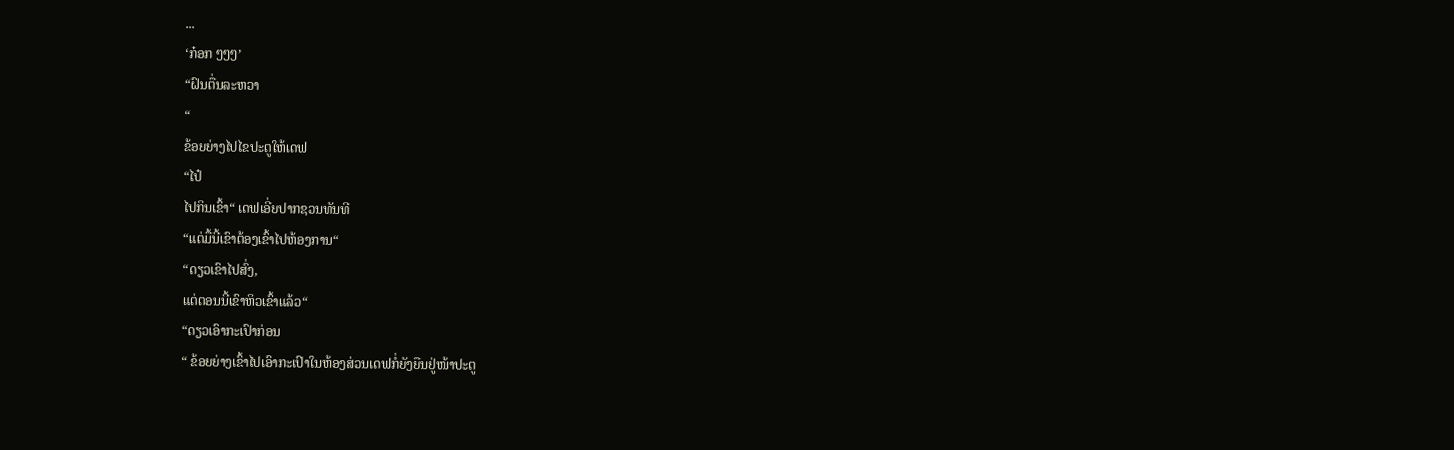...
‘ກ໋ອກ ໆໆໆ’
“ຝົນຕື່ນລະຫວາ
“
ຂ້ອຍຍ່າງໄປໄຂປະຕູໃຫ້ເດຟ
“ໄປ໋
ໄປກິນເຂົ້າ“ ເດຟເອີ່ຍປາກຊວນທັນທີ
“ແຕ່ມື້ນີ້ເຂົາຕ້ອງເຂົ້າໄປຫ້ອງການ“
“ດຽວເຂົາໄປສົ່ງ,
ແຕ່ຕອນນີ້ເຂົາຫິວເຂົ້າແລ້ວ“
“ດຽວເອົາກະເປົາກ່ອນ
“ ຂ້ອຍຍ່າງເຂົ້າໄປເອົາກະເປົາໃນຫ້ອງສ່ວນເດຟກໍ່ຍັງຍືນຢູ່ໜ້າປະຕູ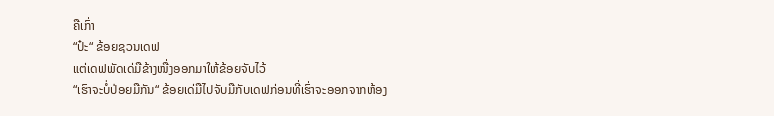ຄືເກົ່າ
“ປ໋ະ“ ຂ້ອຍຊວນເດຟ
ແຕ່ເດຟພັດເດ່ມືຂ້າງໜື່ງອອກມາໃຫ້ຂ້ອຍຈັບໄວ້
“ເຮົາຈະບໍ່ປ່ອຍມືກັນ“ ຂ້ອຍເດ່ມືໄປຈັບມືກັບເດຟກ່ອນທີ່ເຮົ່າຈະອອກຈາກຫ້ອງ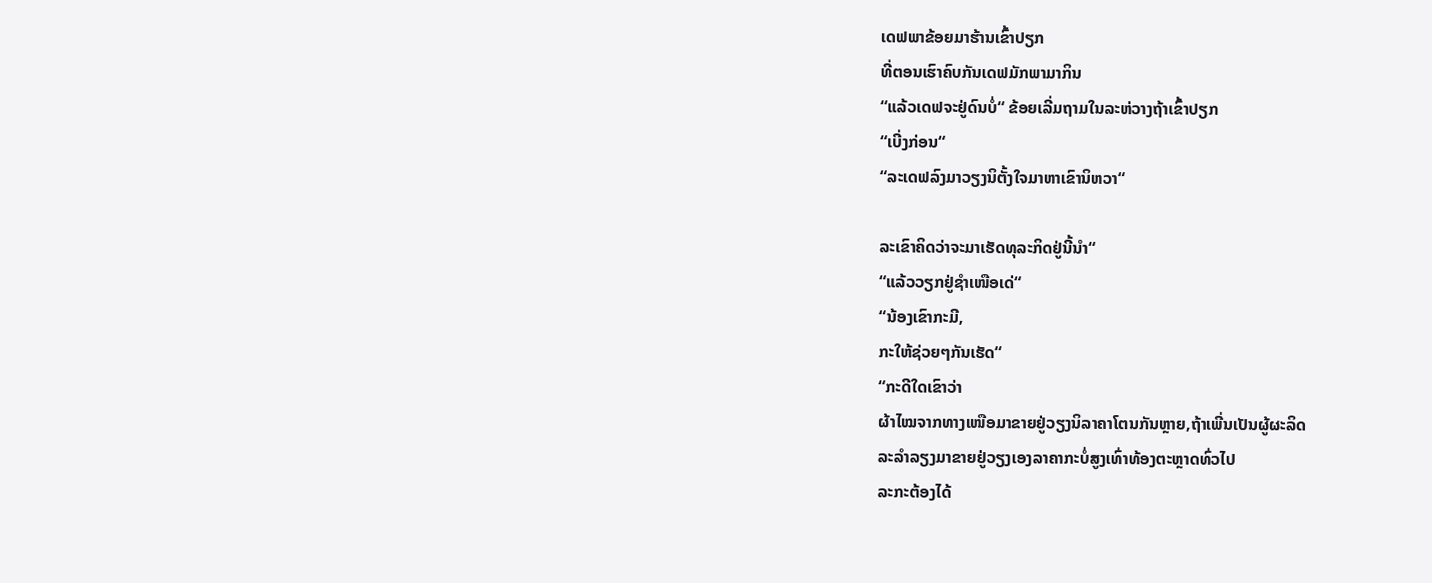ເດຟພາຂ້ອຍມາຮ້ານເຂົ້າປຽກ
ທີ່ຕອນເຮົາຄົບກັນເດຟມັກພາມາກິນ
“ແລ້ວເດຟຈະຢູ່ດົນບໍ່“ ຂ້ອຍເລີ່ມຖາມໃນລະຫ່ວາງຖ້າເຂົ້າປຽກ
“ເບີ່ງກ່ອນ“
“ລະເດຟລົງມາວຽງນິຕັ້ງໃຈມາຫາເຂົານິຫວາ“

ລະເຂົາຄິດວ່າຈະມາເຮັດທຸລະກິດຢູ່ນີ້ນຳ“
“ແລ້ວວຽກຢູ່ຊຳເໜືອເດ່“
“ນ້ອງເຂົາກະມີ,
ກະໃຫ້ຊ່ວຍໆກັນເຮັດ“
“ກະດີໃດເຂົາວ່າ
ຜ້າໄໝຈາກທາງເໜືອມາຂາຍຢູ່ວຽງນິລາຄາໂຕນກັນຫຼາຍ,ຖ້າເພີ່ນເປັນຜູ້ຜະລິດ
ລະລຳລຽງມາຂາຍຢູ່ວຽງເອງລາຄາກະບໍ່ສູງເທົ່າທ້ອງຕະຫຼາດທົ່ວໄປ
ລະກະຕ້ອງໄດ້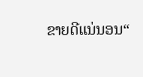ຂາຍດີແນ່ນອນ“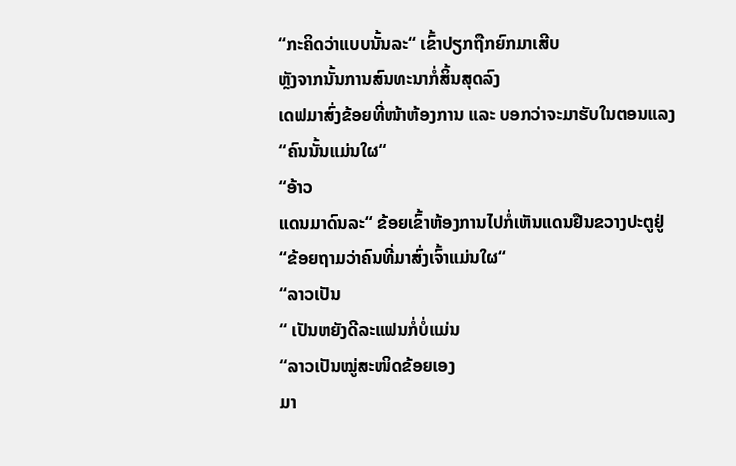“ກະຄິດວ່າແບບນັ້ນລະ“ ເຂົ້າປຽກຖືກຍົກມາເສີບ
ຫຼັງຈາກນັ້ນການສົນທະນາກໍ່ສິ້ນສຸດລົງ
ເດຟມາສົ່ງຂ້ອຍທີ່ໜ້າຫ້ອງການ ແລະ ບອກວ່າຈະມາຮັບໃນຕອນແລງ
“ຄົນນັ້ນແມ່ນໃຜ“
“ອ້າວ
ແດນມາດົນລະ“ ຂ້ອຍເຂົ້າຫ້ອງການໄປກໍ່ເຫັນແດນຢືນຂວາງປະຕູຢູ່
“ຂ້ອຍຖາມວ່າຄົນທີ່ມາສົ່ງເຈົ້າແມ່ນໃຜ“
“ລາວເປັນ
“ ເປັນຫຍັງດີລະແຟນກໍ່ບໍ່ແມ່ນ
“ລາວເປັນໝູ່ສະໜິດຂ້ອຍເອງ
ມາ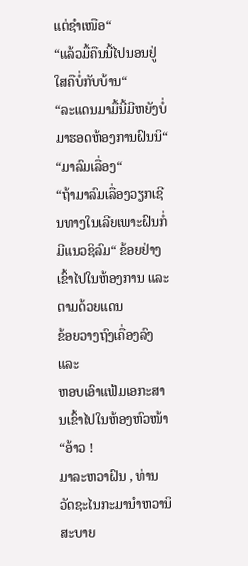ແຕ່ຊຳເໜືອ“
“ແລ້ວມື້ຄືນນີ້ໄປນອນຢູ່ໃສຄືບໍ່ກັບບ້ານ“
“ລະແດນມາມື້ນີ້ມີຫຍັງບໍ່
ມາຮອດຫ້ອງການຝົນນິ“
“ມາລົມເລື່ອງ“
“ຖ້າມາລົມເລື່ອງວຽກເຊີນທາງໃນເລີຍເພາະຝົນກໍ່ມີແນວຊິລົມ“ ຂ້ອຍຢ່າງເຂົ້າໄປໃນຫ້ອງການ ແລະ
ຕາມດ້ວຍແດນ
ຂ້ອຍວາງຖົງເຄື່ອງລົງ ແລະ
ຫອບເອົາແຟ້ມເອກະສານເຂົ້າໄປໃນຫ້ອງຫົວໜ້າ
“ອ້າວ !
ມາລະຫວາຝົນ , ທ່ານ ວັດຊະໄນກະມານຳຫວານິ ສະບາຍ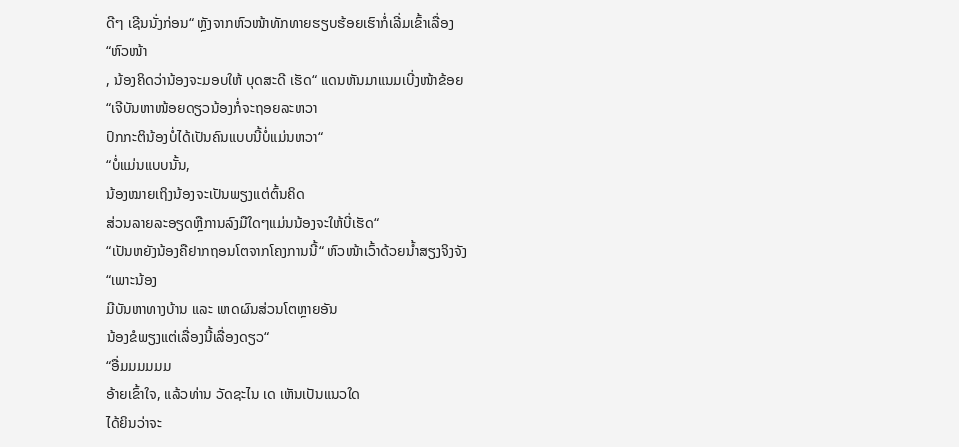ດີໆ ເຊີນນັ່ງກ່ອນ“ ຫຼັງຈາກຫົວໜ້າທັກທາຍຮຽບຮ້ອຍເຮົາກໍ່ເລີ່ມເຂົ້າເລື່ອງ
“ຫົວໜ້າ
, ນ້ອງຄິດວ່ານ້ອງຈະມອບໃຫ້ ບຸດສະດີ ເຮັດ“ ແດນຫັນມາແນມເບີ່ງໜ້າຂ້ອຍ
“ເຈີບັນຫາໜ້ອຍດຽວນ້ອງກໍ່ຈະຖອຍລະຫວາ
ປົກກະຕິນ້ອງບໍ່ໄດ້ເປັນຄົນແບບນີ້ບໍ່ແມ່ນຫວາ“
“ບໍ່ແມ່ນແບບນັ້ນ,
ນ້ອງໝາຍເຖິງນ້ອງຈະເປັນພຽງແຕ່ຕົ້ນຄິດ
ສ່ວນລາຍລະອຽດຫຼືການລົງມືໃດໆແມ່ນນ້ອງຈະໃຫ້ບີ່ເຮັດ“
“ເປັນຫຍັງນ້ອງຄືຢາກຖອນໂຕຈາກໂຄງການນີ້“ ຫົວໜ້າເວົ້າດ້ວຍນ້ຳສຽງຈິງຈັງ
“ເພາະນ້ອງ
ມີບັນຫາທາງບ້ານ ແລະ ເຫດຜົນສ່ວນໂຕຫຼາຍອັນ
ນ້ອງຂໍພຽງແຕ່ເລື່ອງນີ້ເລື່ອງດຽວ“
“ອື່ມມມມມມ
ອ້າຍເຂົ້າໃຈ, ແລ້ວທ່ານ ວັດຊະໄນ ເດ ເຫັນເປັນແນວໃດ
ໄດ້ຍິນວ່າຈະ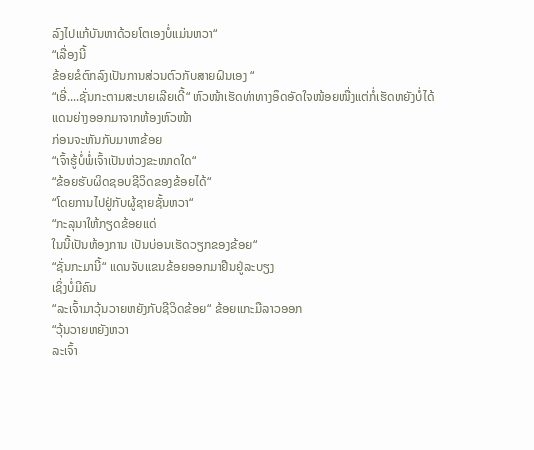ລົງໄປແກ້ບັນຫາດ້ວຍໂຕເອງບໍ່ແມ່ນຫວາ“
“ເລື່ອງນີ້
ຂ້ອຍຂໍຕົກລົງເປັນການສ່ວນຕົວກັບສາຍຝົນເອງ “
“ເອີ່....ຊັ່ນກະຕາມສະບາຍເລີຍເດີ້“ ຫົວໜ້າເຮັດທ່າທາງອຶດອັດໃຈໜ້ອຍໜື່ງແຕ່ກໍ່ເຮັດຫຍັງບໍ່ໄດ້
ແດນຍ່າງອອກມາຈາກຫ້ອງຫົວໜ້າ
ກ່ອນຈະຫັນກັບມາຫາຂ້ອຍ
“ເຈົ້າຮູ້ບໍ່ພໍ່ເຈົ້າເປັນຫ່ວງຂະໜາດໃດ“
“ຂ້ອຍຮັບຜິດຊອບຊີວິດຂອງຂ້ອຍໄດ້“
“ໂດຍການໄປຢູ່ກັບຜູ້ຊາຍຊັ້ນຫວາ“
“ກະລຸນາໃຫ້ກຽດຂ້ອຍແດ່
ໃນນີ້ເປັນຫ້ອງການ ເປັນບ່ອນເຮັດວຽກຂອງຂ້ອຍ“
“ຊັ່ນກະມານີ້“ ແດນຈັບແຂນຂ້ອຍອອກມາຢືນຢູ່ລະບຽງ
ເຊິ່ງບໍ່ມີຄົນ
“ລະເຈົ້າມາວຸ້ນວາຍຫຍັງກັບຊີວິດຂ້ອຍ“ ຂ້ອຍແກະມືລາວອອກ
“ວຸ້ນວາຍຫຍັງຫວາ
ລະເຈົ້າ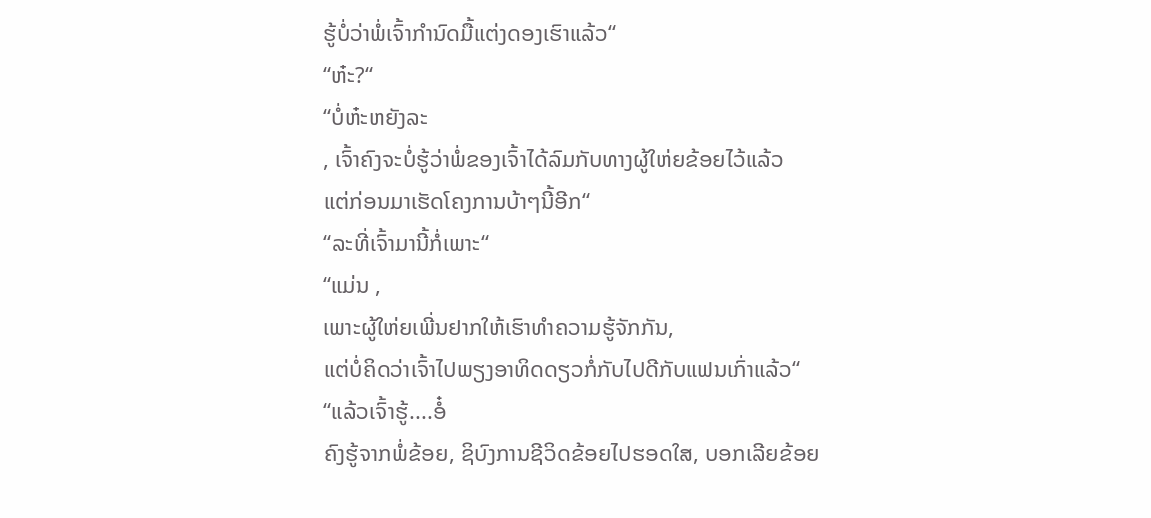ຮູ້ບໍ່ວ່າພໍ່ເຈົ້າກຳນົດມື້ແຕ່ງດອງເຮົາແລ້ວ“
“ຫ໋ະ?“
“ບໍ່ຫ໋ະຫຍັງລະ
, ເຈົ້າຄົງຈະບໍ່ຮູ້ວ່າພໍ່ຂອງເຈົ້າໄດ້ລົມກັບທາງຜູ້ໃຫ່ຍຂ້ອຍໄວ້ແລ້ວ
ແຕ່ກ່ອນມາເຮັດໂຄງການບ້າໆນີ້ອີກ“
“ລະທີ່ເຈົ້າມານີ້ກໍ່ເພາະ“
“ແມ່ນ ,
ເພາະຜູ້ໃຫ່ຍເພີ່ນຢາກໃຫ້ເຮົາທຳຄວາມຮູ້ຈັກກັນ,
ແຕ່ບໍ່ຄິດວ່າເຈົ້າໄປພຽງອາທິດດຽວກໍ່ກັບໄປດີກັບແຟນເກົ່າແລ້ວ“
“ແລ້ວເຈົ້າຮູ້....ອໍ໋
ຄົງຮູ້ຈາກພໍ່ຂ້ອຍ, ຊິບົງການຊີວິດຂ້ອຍໄປຮອດໃສ, ບອກເລີຍຂ້ອຍ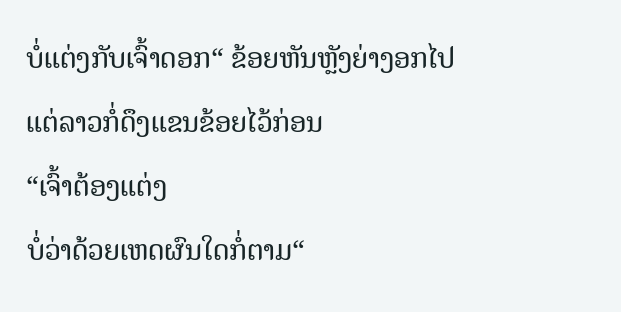ບໍ່ແຕ່ງກັບເຈົ້າດອກ“ ຂ້ອຍຫັນຫຼັງຍ່າງອກໄປແຕ່ລາວກໍ່ດຶງແຂນຂ້ອຍໄວ້ກ່ອນ
“ເຈົ້າຕ້ອງແຕ່ງ
ບໍ່ວ່າດ້ວຍເຫດຜົນໃດກໍ່ຕາມ“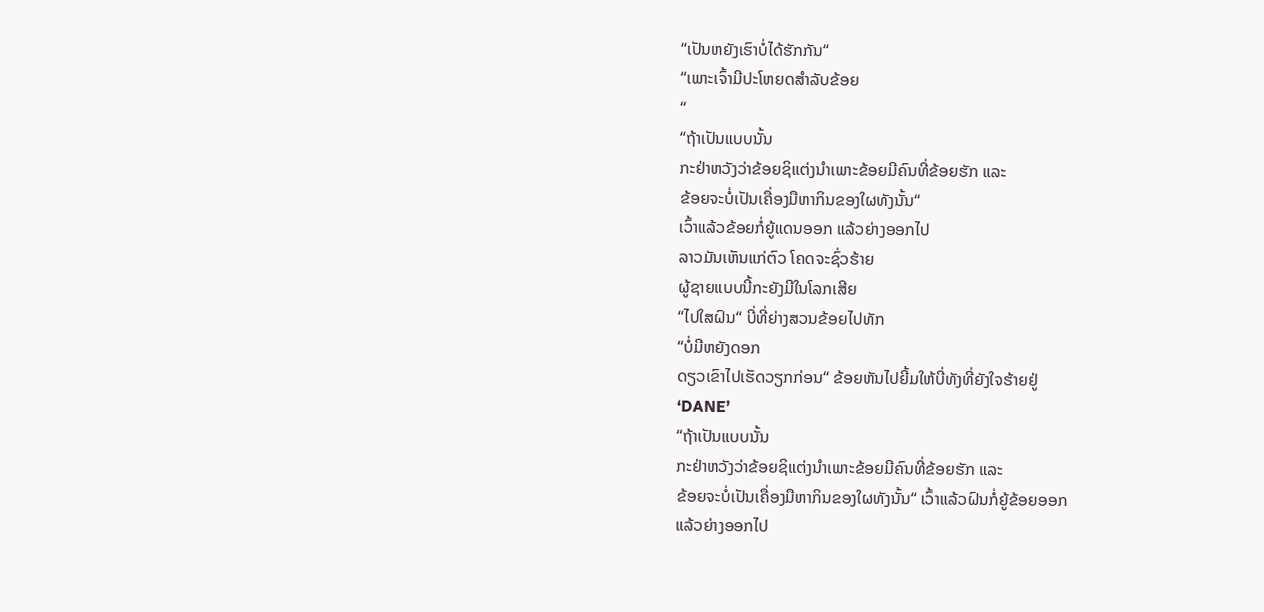“ເປັນຫຍັງເຮົາບໍ່ໄດ້ຮັກກັນ“
“ເພາະເຈົ້າມີປະໂຫຍດສຳລັບຂ້ອຍ
“
“ຖ້າເປັນແບບນັ້ນ
ກະຢ່າຫວັງວ່າຂ້ອຍຊິແຕ່ງນຳເພາະຂ້ອຍມີຄົນທີ່ຂ້ອຍຮັກ ແລະ
ຂ້ອຍຈະບໍ່ເປັນເຄື່ອງມືຫາກິນຂອງໃຜທັງນັ້ນ“
ເວົ້າແລ້ວຂ້ອຍກໍ່ຍູ້ແດນອອກ ແລ້ວຍ່າງອອກໄປ
ລາວມັນເຫັນແກ່ຕົວ ໂຄດຈະຊົ່ວຮ້າຍ
ຜູ້ຊາຍແບບນີ້ກະຍັງມີໃນໂລກເສີຍ
“ໄປໃສຝົນ“ ບີ່ທີ່ຍ່າງສວນຂ້ອຍໄປທັກ
“ບໍ່ມີຫຍັງດອກ
ດຽວເຂົາໄປເຮັດວຽກກ່ອນ“ ຂ້ອຍຫັນໄປຍີ້ມໃຫ້ບີ່ທັງທີ່ຍັງໃຈຮ້າຍຢູ່
‘DANE’
“ຖ້າເປັນແບບນັ້ນ
ກະຢ່າຫວັງວ່າຂ້ອຍຊິແຕ່ງນຳເພາະຂ້ອຍມີຄົນທີ່ຂ້ອຍຮັກ ແລະ
ຂ້ອຍຈະບໍ່ເປັນເຄື່ອງມືຫາກິນຂອງໃຜທັງນັ້ນ“ ເວົ້າແລ້ວຝົນກໍ່ຍູ້ຂ້ອຍອອກ
ແລ້ວຍ່າງອອກໄປ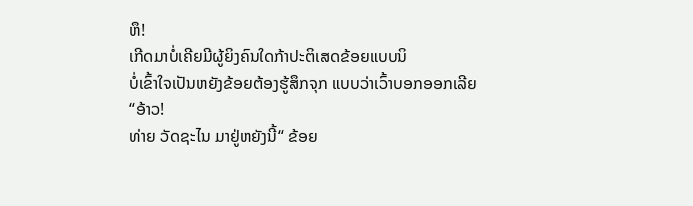ຫຶ!
ເກີດມາບໍ່ເຄີຍມີຜູ້ຍິງຄົນໃດກ້າປະຕິເສດຂ້ອຍແບບນິ
ບໍ່ເຂົ້າໃຈເປັນຫຍັງຂ້ອຍຕ້ອງຮູ້ສຶກຈຸກ ແບບວ່າເວົ້າບອກອອກເລີຍ
“ອ້າວ!
ທ່າຍ ວັດຊະໄນ ມາຢູ່ຫຍັງນີ້“ ຂ້ອຍ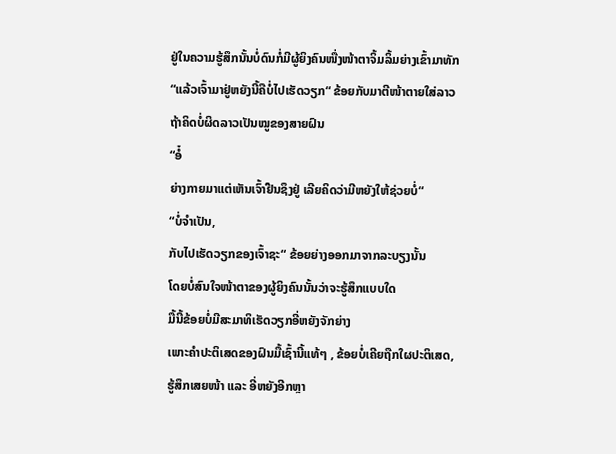ຢູ່ໃນຄວາມຮູ້ສຶກນັ້ນບໍ່ດົນກໍ່ມີຜູ້ຍິງຄົນໜື່ງໜ້າຕາຈິ້ມລິ້ມຍ່າງເຂົ້າມາທັກ
“ແລ້ວເຈົ້າມາຢູ່ຫຍັງນີ້ຄືບໍ່ໄປເຮັດວຽກ“ ຂ້ອຍກັບມາຕີໜ້າຕາຍໃສ່ລາວ
ຖ້າຄິດບໍ່ຜິດລາວເປັນໝູຂອງສາຍຝົນ
“ອໍ໋
ຍ່າງກາຍມາແຕ່ເຫັນເຈົ້າຢືນຊຶງຢູ່ ເລີຍຄິດວ່າມີຫຍັງໃຫ້ຊ່ວຍບໍ່“
“ບໍ່ຈຳເປັນ,
ກັບໄປເຮັດວຽກຂອງເຈົ້າຊະ“ ຂ້ອຍຍ່າງອອກມາຈາກລະບຽງນັ້ນ
ໂດຍບໍ່ສົນໃຈໜ້າຕາຂອງຜູ້ຍິງຄົນນັ້ນວ່າຈະຮູ້ສຶກແບບໃດ
ມື້ນີ້ຂ້ອຍບໍ່ມີສະມາທິເຮັດວຽກອີ່ຫຍັງຈັກຍ່າງ
ເພາະຄຳປະຕິເສດຂອງຝົນມື້ເຊົ້ານີ້ແທ້ໆ , ຂ້ອຍບໍ່ເຄີຍຖືກໃຜປະຕິເສດ,
ຮູ້ສຶກເສຍໜ້າ ແລະ ອີ່ຫຍັງອີກຫຼາ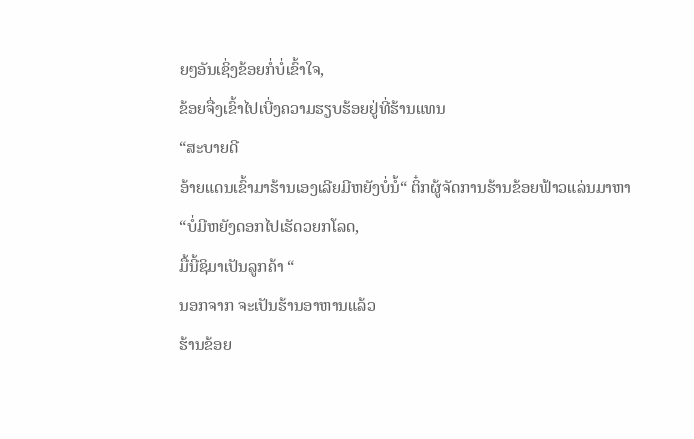ຍໆອັນເຊິ່ງຂ້ອຍກໍ່ບໍ່ເຂົ້າໃຈ,
ຂ້ອຍຈື່ງເຂົ້າໄປເບີ່ງຄວາມຮຽບຮ້ອຍຢູ່ທີ່ຮ້ານແທນ
“ສະບາຍດີ
ອ້າຍແດນເຂົ້າມາຮ້ານເອງເລີຍມີຫຍັງບໍ່ນໍ້“ ຕິ໋ກຜູ້ຈັດການຮ້ານຂ້ອຍຟ້າວແລ່ນມາຫາ
“ບໍ່ມີຫຍັງດອກໄປເຮັດວຍກໂລດ,
ມື້ນີ້ຊິມາເປັນລູກຄ້າ “
ນອກຈາກ ຈະເປັນຮ້ານອາຫານແລ້ວ
ຮ້ານຂ້ອຍ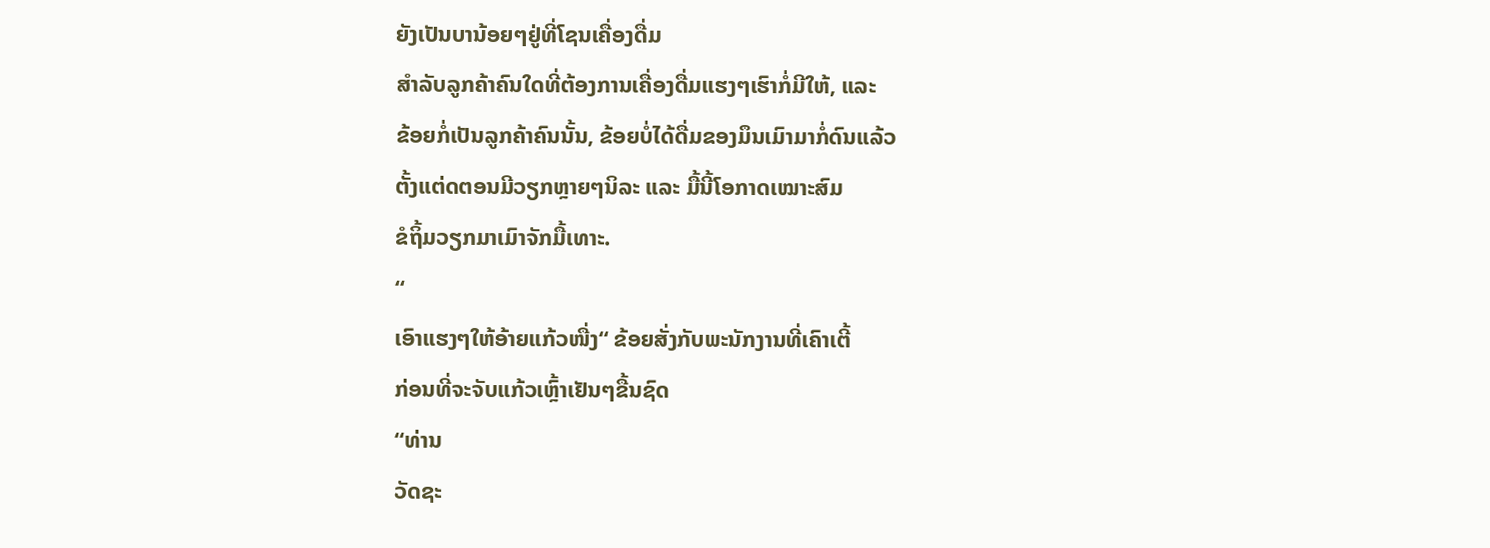ຍັງເປັນບານ້ອຍໆຢູ່ທີ່ໂຊນເຄື່ອງດື່ມ
ສຳລັບລູກຄ້າຄົນໃດທີ່ຕ້ອງການເຄື່ອງດື່ມແຮງໆເຮົາກໍ່ມີໃຫ້, ແລະ
ຂ້ອຍກໍ່ເປັນລູກຄ້າຄົນນັ້ນ, ຂ້ອຍບໍ່ໄດ້ດື່ມຂອງມຶນເມົາມາກໍ່ດົນແລ້ວ
ຕັ້ງແຕ່ດຕອນມີວຽກຫຼາຍໆນິລະ ແລະ ມື້ນີ້ໂອກາດເໝາະສົມ
ຂໍຖິ້ມວຽກມາເມົາຈັກມື້ເທາະ.
“
ເອົາແຮງໆໃຫ້ອ້າຍແກ້ວໜື່ງ“ ຂ້ອຍສັ່ງກັບພະນັກງານທີ່ເຄົາເຕີ້
ກ່ອນທີ່ຈະຈັບແກ້ວເຫຼົ້າເຢັນໆຂື້ນຊົດ
“ທ່ານ
ວັດຊະ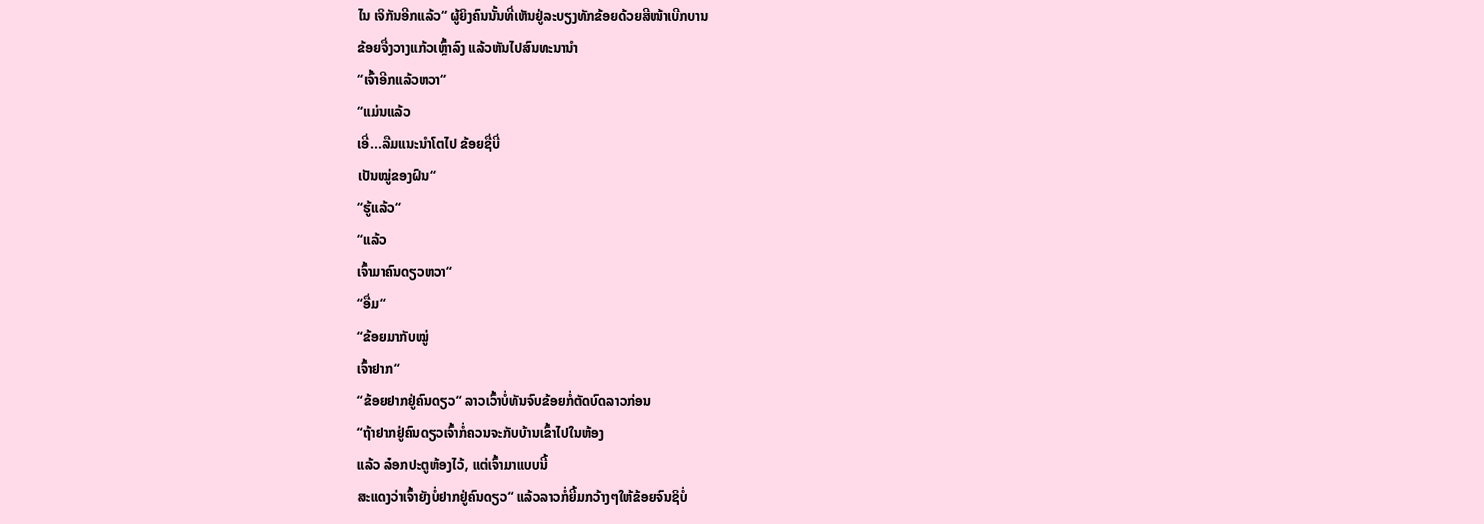ໄນ ເຈິກັນອີກແລ້ວ“ ຜູ້ຍິງຄົນນັ້ນທີ່ເຫັນຢູ່ລະບຽງທັກຂ້ອຍດ້ວຍສີໜ້າເບີກບານ
ຂ້ອຍຈື່ງວາງແກ້ວເຫຼົ້າລົງ ແລ້ວຫັນໄປສົນທະນານຳ
“ເຈົ້າອີກແລ້ວຫວາ“
“ແມ່ນແລ້ວ
ເອີ່...ລືມແນະນຳໂຕໄປ ຂ້ອຍຊື່ບີ່
ເປັນໝູ່ຂອງຝົນ“
“ຮູ້ແລ້ວ“
“ແລ້ວ
ເຈົ້າມາຄົນດຽວຫວາ“
“ອື່ມ“
“ຂ້ອຍມາກັບໝູ່
ເຈົ້າຢາກ“
“ຂ້ອຍຢາກຢູ່ຄົນດຽວ“ ລາວເວົ້າບໍ່ທັນຈົບຂ້ອຍກໍ່ຕັດບົດລາວກ່ອນ
“ຖ້າຢາກຢູ່ຄົນດຽວເຈົ້າກໍ່ຄວນຈະກັບບ້ານເຂົ້າໄປໃນຫ້ອງ
ແລ້ວ ລ໋ອກປະຕູຫ້ອງໄວ້, ແຕ່ເຈົ້າມາແບບນີ້
ສະແດງວ່າເຈົ້າຍັງບໍ່ຢາກຢູ່ຄົນດຽວ“ ແລ້ວລາວກໍ່ຍີ້ມກວ້າງໆໃຫ້ຂ້ອຍຈົນຊິບໍ່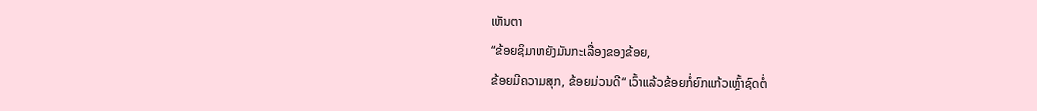ເຫັນຕາ
“ຂ້ອຍຊິມາຫຍັງມັນກະເລື່ອງຂອງຂ້ອຍ,
ຂ້ອຍມີຄວາມສຸກ, ຂ້ອຍມ່ວນດີ“ ເວົ້າແລ້ວຂ້ອຍກໍ່ຍົກແກ້ວເຫຼົ້າຊົດຕໍ່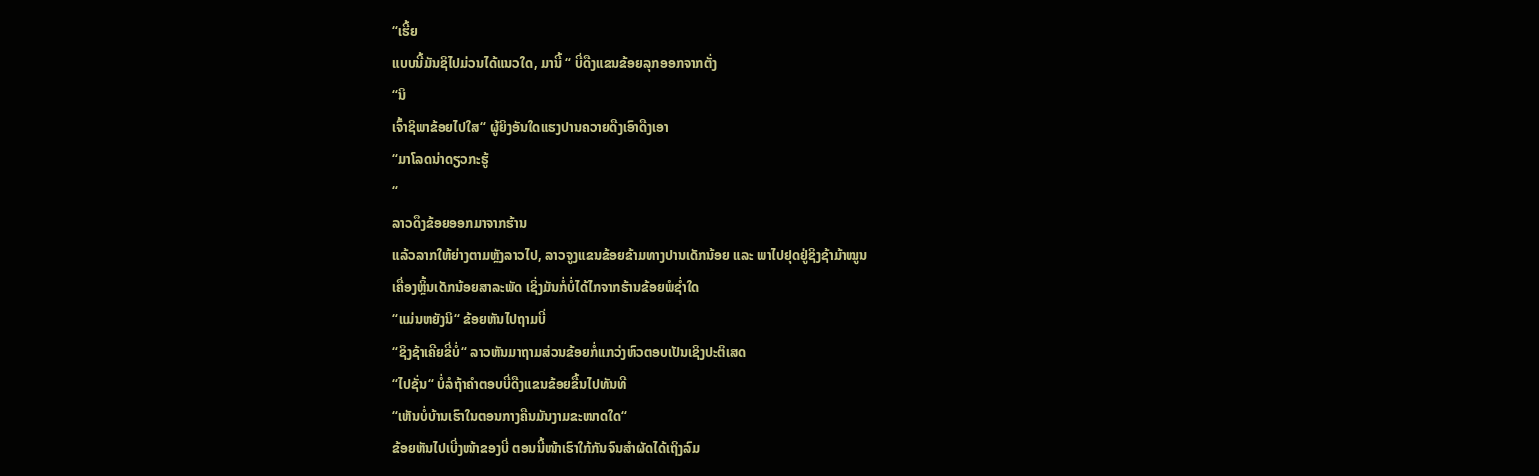“ເຮີ້ຍ
ແບບນີ້ມັນຊິໄປມ່ວນໄດ້ແນວໃດ, ມານີ້ “ ບີ່ດືງແຂນຂ້ອຍລຸກອອກຈາກຕັ່ງ
“ນິ
ເຈົ້າຊິພາຂ້ອຍໄປໃສ“ ຜູ້ຍິງອັນໃດແຮງປານຄວາຍດືງເອົາດືງເອາ
“ມາໂລດນ່າດຽວກະຮູ້
“
ລາວດຶງຂ້ອຍອອກມາຈາກຮ້ານ
ແລ້ວລາກໃຫ້ຍ່າງຕາມຫຼັງລາວໄປ, ລາວຈູງແຂນຂ້ອຍຂ້າມທາງປານເດັກນ້ອຍ ແລະ ພາໄປຢຸດຢູ່ຊິງຊ້າມ້າໝູນ
ເຄື່ອງຫຼິ້ນເດັກນ້ອຍສາລະພັດ ເຊິ່ງມັນກໍ່ບໍ່ໄດ້ໄກຈາກຮ້ານຂ້ອຍພໍຊ່ຳໃດ
“ແມ່ນຫຍັງນິ“ ຂ້ອຍຫັນໄປຖາມບີ່
“ຊິງຊ້າເຄີຍຂີ່ບໍ່“ ລາວຫັນມາຖາມສ່ວນຂ້ອຍກໍ່ແກວ່ງຫົວຕອບເປັນເຊິງປະຕິເສດ
“ໄປຊັ່ນ“ ບໍ່ລໍຖ້າຄຳຕອບບີ່ດືງແຂນຂ້ອຍຂື້ນໄປທັນທີ
“ເຫັນບໍ່ບ້ານເຮົາໃນຕອນກາງຄືນມັນງາມຂະໜາດໃດ“
ຂ້ອຍຫັນໄປເບີ່ງໜ້າຂອງບີ່ ຕອນນີ້ໜ້າເຮົາໃກ້ກັນຈົນສຳຜັດໄດ້ເຖິງລົມ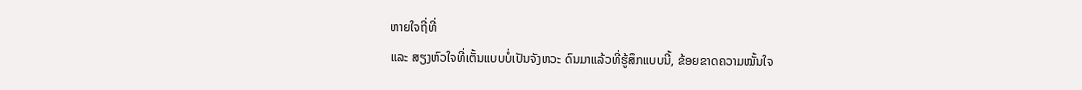ຫາຍໃຈຖີ່ທີ່
ແລະ ສຽງຫົວໃຈທີ່ເຕັ້ນແບບບໍ່ເປັນຈັງຫວະ ດົນມາແລ້ວທີ່ຮູ້ສຶກແບບນີ້, ຂ້ອຍຂາດຄວາມໝັ້ນໃຈ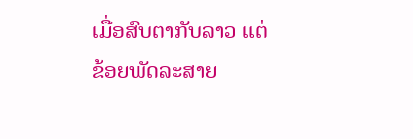ເມື່ອສົບຕາກັບລາວ ແຕ່ ຂ້ອຍພັດລະສາຍ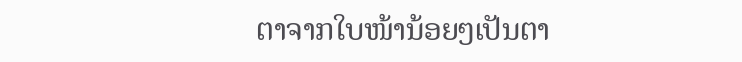ຕາຈາກໃບໜ້ານ້ອຍໆເປັນຕາ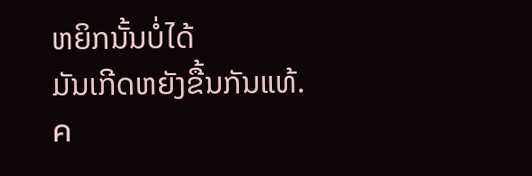ຫຍິກນັ້ນບໍ່ໄດ້
ມັນເກີດຫຍັງຂື້ນກັນແທ້.
ค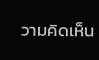วามคิดเห็น